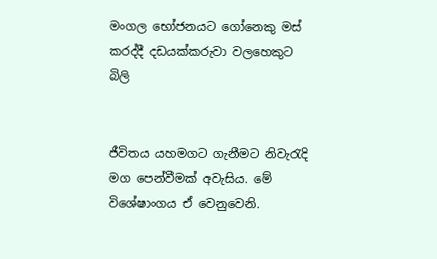මංගල භෝජනයට ගෝනෙකු මස් කරද්දී දඩයක්කරුවා වලහෙකුට බිලි


ජීවිතය යහමගට ගැනීමට නිවැරැදි මග පෙන්වීමක් අවැසිය. මේ විශේෂාංගය ඒ වෙනුවෙනි.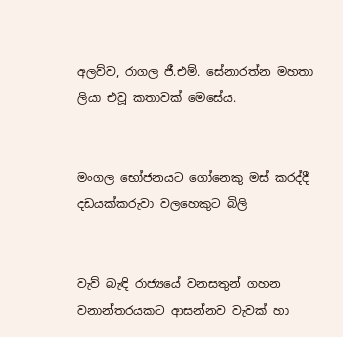අලව්ව, රාගල ජී.එම්. සේනාරත්න මහතා ලියා එවූ කතාවක් මෙසේය.


මංගල භෝජනයට ගෝනෙකු මස් කරද්දී දඩයක්කරුවා වලහෙකුට බිලි


වැව් බැඳි රාජ්‍යයේ වනසතුන් ගහන වනාන්තරයකට ආසන්නව වැවක් හා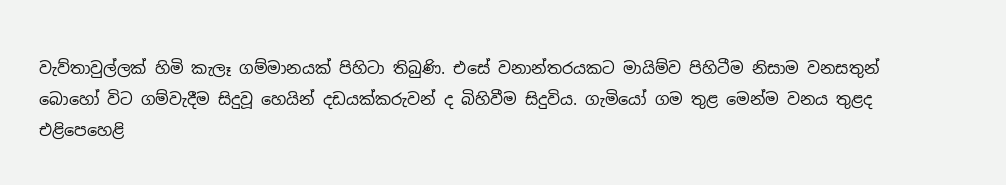වැව්තාවුල්ලක් හිමි කැලෑ ගම්මානයක් පිහිටා තිබුණි. එසේ වනාන්තරයකට මායිම්ව පිහිටීම නිසාම වනසතුන් බොහෝ විට ගම්වැදීම සිදුවූ හෙයින් දඩයක්කරුවන් ද බිහිවීම සිදුවිය. ගැමියෝ ගම තුළ මෙන්ම වනය තුළද එළිපෙහෙළි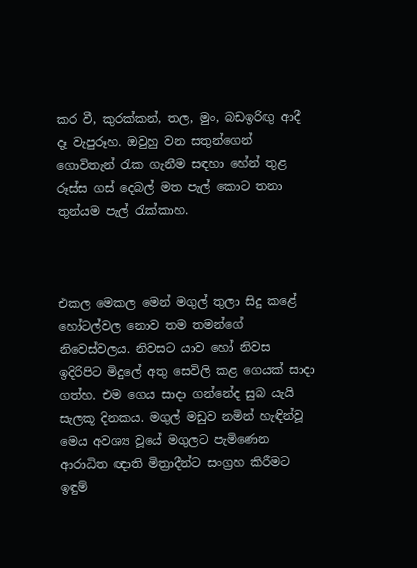කර වී, කුරක්කන්, තල, මුං, බඩඉරිඟු ආදී දෑ වැපුරූහ. ඔවුහු වන සතුන්ගෙන් ගොවිතැන් රැක ගැනීම සඳහා හේන් තුළ රූස්ස ගස් දෙබල් මත පැල් කොට තනා තුන්යම පැල් රැක්කාහ.



එකල මෙකල මෙන් මගුල් තුලා සිදු කළේ හෝටල්වල නොව තම තමන්ගේ නිවෙස්වලය. නිවසට යාව හෝ නිවස ඉදිරිපිට මිදුලේ අතු සෙවිලි කළ ගෙයක් සාදා ගත්හ. එම ගෙය සාදා ගන්නේද සුබ යැයි සැලකූ දිනකය. මගුල් මඩුව නමින් හැඳින්වූ මෙය අවශ්‍ය වූයේ මගුලට පැමිණෙන ආරාධිත ඥාති මිත්‍රාදීන්ට සංග්‍රහ කිරීමට ඉඳුම්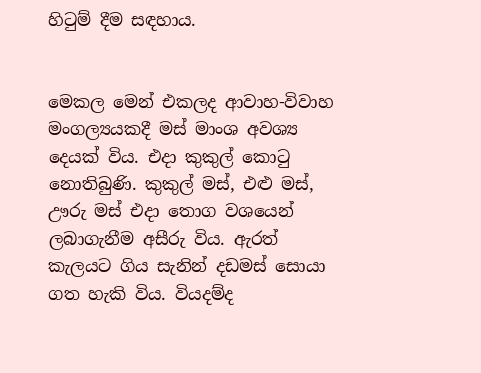හිටුම් දීම සඳහාය.


මෙකල මෙන් එකලද ආවාහ-විවාහ මංගල්‍යයකදී මස් මාංශ අවශ්‍ය දෙයක් විය. එදා කුකුල් කොටු නොතිබුණි. කුකුල් මස්, එළු මස්, ඌරු මස් එදා තොග වශයෙන් ලබාගැනීම අසීරු විය. ඇරත් කැලයට ගිය සැනින් දඩමස් සොයා ගත හැකි විය. වියදම්ද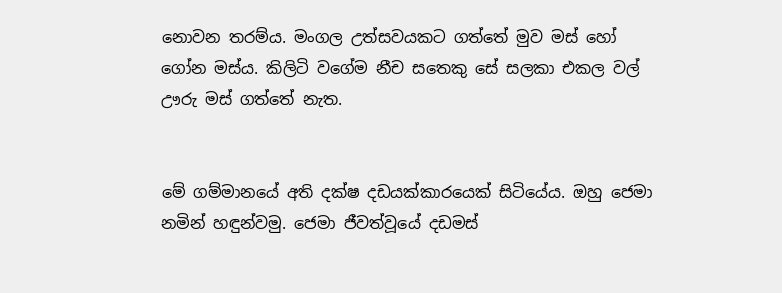නොවන තරම්ය. මංගල උත්සවයකට ගත්තේ මුව මස් හෝ ගෝන මස්ය. කිලිටි වගේම නීච සතෙකු සේ සලකා එකල වල් ඌරු මස් ගත්තේ නැත.


මේ ගම්මානයේ අති දක්ෂ දඩයක්කාරයෙක් සිටියේය. ඔහු ජෙමා නමින් හඳුන්වමු. ජෙමා ජීවත්වූයේ දඩමස්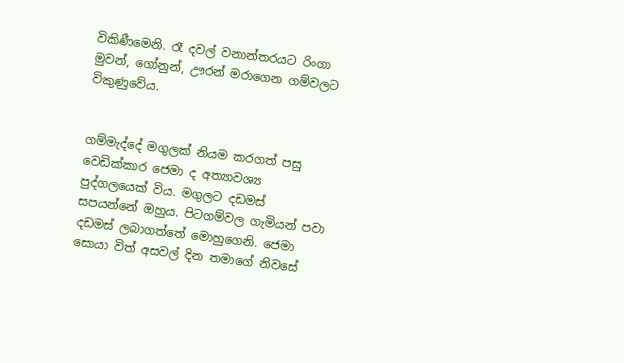විකිණීමෙනි. රෑ දවල් වනාන්තරයට රිංගා මුවන්, ගෝනුන්, ඌරන් මරාගෙන ගම්වලට විකුණුවේය.


ගම්මැද්දේ මගුලක් නියම කරගත් පසු වෙඩික්කාර ජෙමා ද අත්‍යාවශ්‍ය පුද්ගලයෙක් විය. මගුලට දඩමස් සපයන්නේ ඔහුය. පිටගම්වල ගැමියන් පවා දඩමස් ලබාගත්තේ මොහුගෙනි. ජෙමා සොයා විත් අසවල් දින තමාගේ නිවසේ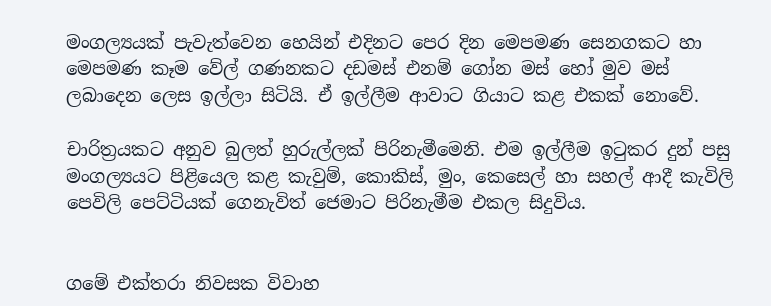මංගල්‍යයක් පැවැත්වෙන හෙයින් එදිනට පෙර දින මෙපමණ සෙනගකට හා මෙපමණ කෑම වේල් ගණනකට දඩමස් එනම් ගෝන මස් හෝ මුව මස් ලබාදෙන ලෙස ඉල්ලා සිටියි. ඒ ඉල්ලීම ආවාට ගියාට කළ එකක් නොවේ.

චාරිත්‍රයකට අනුව බුලත් හුරුල්ලක් පිරිනැමීමෙනි. එම ඉල්ලීම ඉටුකර දුන් පසු මංගල්‍යයට පිළියෙල කළ කැවුම්, කොකිස්, මුං, කෙසෙල් හා සහල් ආදී කැවිලි පෙවිලි පෙට්ටියක් ගෙනැවිත් ජෙමාට පිරිනැමීම එකල සිදුවිය.


ගමේ එක්තරා නිවසක විවාහ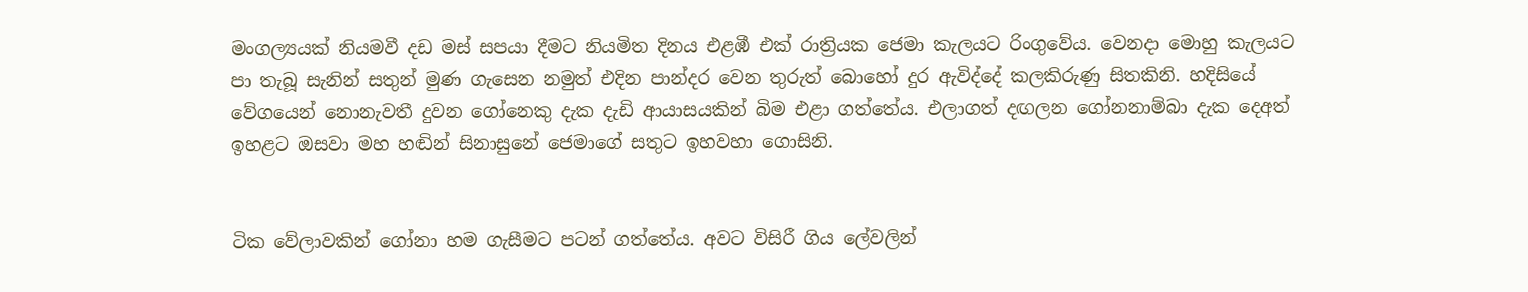මංගල්‍යයක් නියමවී දඩ මස් සපයා දීමට නියමිත දිනය එළඹී එක් රාත්‍රියක ජෙමා කැලයට රිංගුවේය. වෙනදා මොහු කැලයට පා තැබූ සැනින් සතුන් මුණ ගැසෙන නමුත් එදින පාන්දර වෙන තුරුත් බොහෝ දුර ඇවිද්දේ කලකිරුණු සිතකිනි. හදිසියේ වේගයෙන් නොනැවතී දුවන ගෝනෙකු දැක දැඩි ආයාසයකින් බිම එළා ගත්තේය. එලාගත් දඟලන ගෝනනාම්බා දැක දෙඅත් ඉහළට ඔසවා මහ හඬින් සිනාසුනේ ජෙමාගේ සතුට ඉහවහා ගොසිනි.


ටික වේලාවකින් ගෝනා හම ගැසීමට පටන් ගත්තේය. අවට විසිරී ගිය ලේවලින්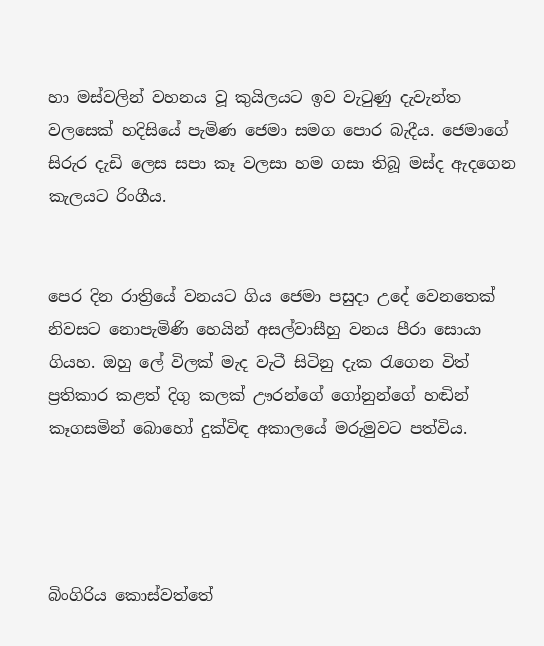හා මස්වලින් වහනය වූ කුයිලයට ඉව වැටුණු දැවැන්ත වලසෙක් හදිසියේ පැමිණ ජෙමා සමග පොර බැදීය. ජෙමාගේ සිරුර දැඩි ලෙස සපා කෑ වලසා හම ගසා තිබූ මස්ද ඇදගෙන කැලයට රිංගීය.


පෙර දින රාත්‍රියේ වනයට ගිය ජෙමා පසුදා උදේ වෙනතෙක් නිවසට නොපැමිණි හෙයින් අසල්වාසීහු වනය පීරා සොයා ගියහ. ඔහු ලේ විලක් මැද වැටී සිටිනු දැක රැගෙන විත් ප්‍රතිකාර කළත් දිගු කලක් ඌරන්ගේ ගෝනුන්ගේ හඬින් කෑගසමින් බොහෝ දුක්විඳ අකාලයේ මරුමුවට පත්විය.




බිංගිරිය කොස්වත්තේ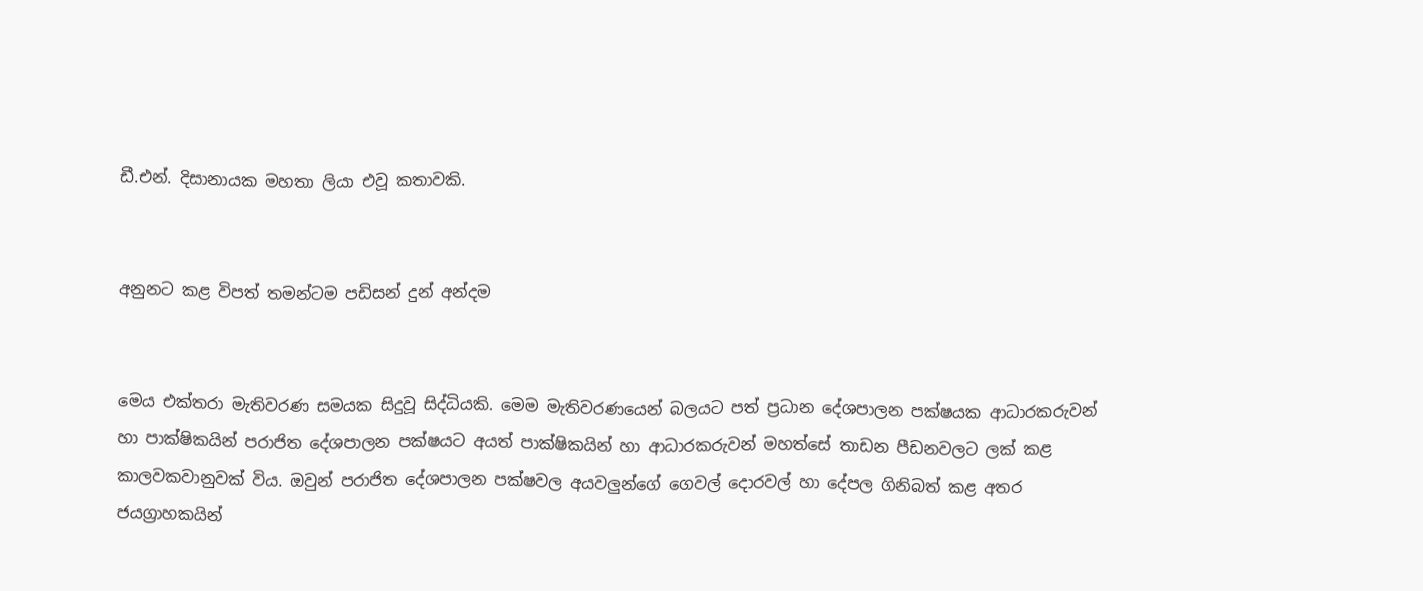ඩී.එන්. දිසානායක මහතා ලියා එවූ කතාවකි.


අනුනට කළ විපත් තමන්ටම පඩිසන් දුන් අන්දම


මෙය එක්තරා මැතිවරණ සමයක සිදුවූ සිද්ධියකි. මෙම මැතිවරණයෙන් බලයට පත් ප්‍රධාන දේශපාලන පක්ෂයක ආධාරකරුවන් හා පාක්ෂිකයින් පරාජිත දේශපාලන පක්ෂයට අයත් පාක්ෂිකයින් හා ආධාරකරුවන් මහත්සේ තාඩන පීඩනවලට ලක් කළ කාලවකවානුවක් විය. ඔවුන් පරාජිත දේශපාලන පක්ෂවල අයවලුන්ගේ ගෙවල් දොරවල් හා දේපල ගිනිබත් කළ අතර ජයග්‍රාහකයින්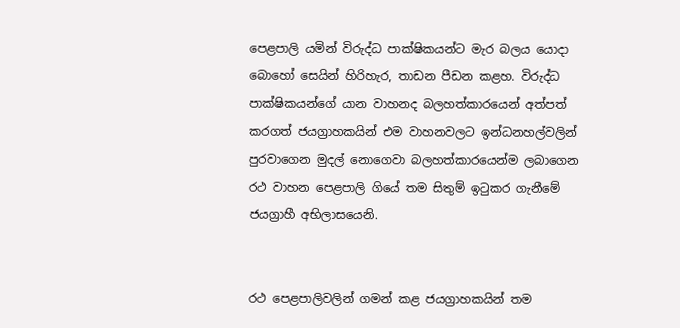පෙළපාලි යමින් විරුද්ධ පාක්ෂිකයන්ට මැර බලය යොදා බොහෝ සෙයින් හිරිහැර, තාඩන පීඩන කළහ. විරුද්ධ පාක්ෂිකයන්ගේ යාන වාහනද බලහත්කාරයෙන් අත්පත් කරගත් ජයග්‍රාහකයින් එම වාහනවලට ඉන්ධනහල්වලින් පුරවාගෙන මුදල් නොගෙවා බලහත්කාරයෙන්ම ලබාගෙන රථ වාහන පෙළපාලි ගියේ තම සිතුම් ඉටුකර ගැනීමේ ජයග්‍රාහී අභිලාසයෙනි.


රථ පෙළපාලිවලින් ගමන් කළ ජයග්‍රාහකයින් තම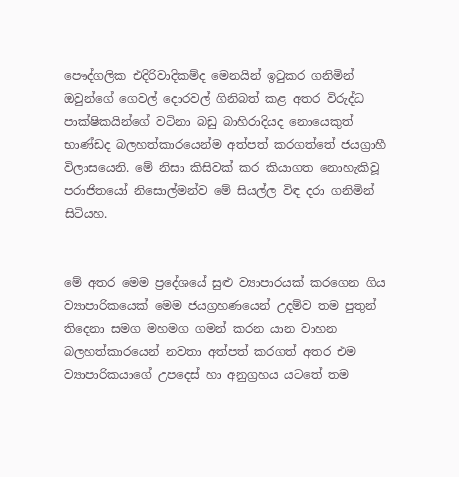පෞද්ගලික එදිරිවාදිකම්ද මෙනයින් ඉටුකර ගනිමින් ඔවුන්ගේ ගෙවල් දොරවල් ගිනිබත් කළ අතර විරුද්ධ පාක්ෂිකයින්ගේ වටිනා බඩු බාහිරාදියද නොයෙකුත් භාණ්ඩද බලහත්කාරයෙන්ම අත්පත් කරගත්තේ ජයග්‍රාහී විලාසයෙනි. මේ නිසා කිසිවක් කර කියාගත නොහැකිවූ පරාජිතයෝ නිසොල්මන්ව මේ සියල්ල විඳ දරා ගනිමින් සිටියහ.


මේ අතර මෙම ප්‍රදේශයේ සුළු ව්‍යාපාරයක් කරගෙන ගිය ව්‍යාපාරිකයෙක් මෙම ජයග්‍රහණයෙන් උදම්ව තම පුතුන් තිදෙනා සමග මහමග ගමන් කරන යාන වාහන බලහත්කාරයෙන් නවතා අත්පත් කරගත් අතර එම ව්‍යාපාරිකයාගේ උපදෙස් හා අනුග්‍රහය යටතේ තම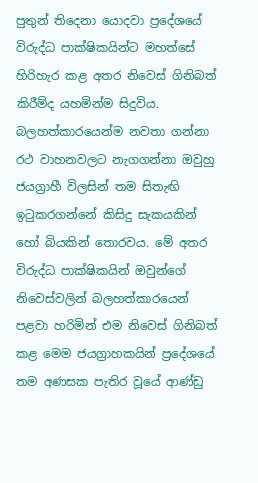පුතුන් තිදෙනා යොදවා ප්‍රදේශයේ විරුද්ධ පාක්ෂිකයින්ට මහත්සේ හිරිහැර කළ අතර නිවෙස් ගිනිබත් කිරීම්ද යහමින්ම සිදුවිය. බලහත්කාරයෙන්ම නවතා ගන්නා රථ වාහනවලට නැගගන්නා ඔවුහු ජයග්‍රාහී විලසින් තම සිතැඟි ඉටුකරගන්නේ කිසිදු සැකයකින් හෝ බියකින් තොරවය. මේ අතර විරුද්ධ පාක්ෂිකයින් ඔවුන්ගේ නිවෙස්වලින් බලහත්කාරයෙන් පළවා හරිමින් එම නිවෙස් ගිනිබත් කළ මෙම ජයග්‍රාහකයින් ප්‍රදේශයේ තම අණසක පැතිර වූයේ ආණ්ඩු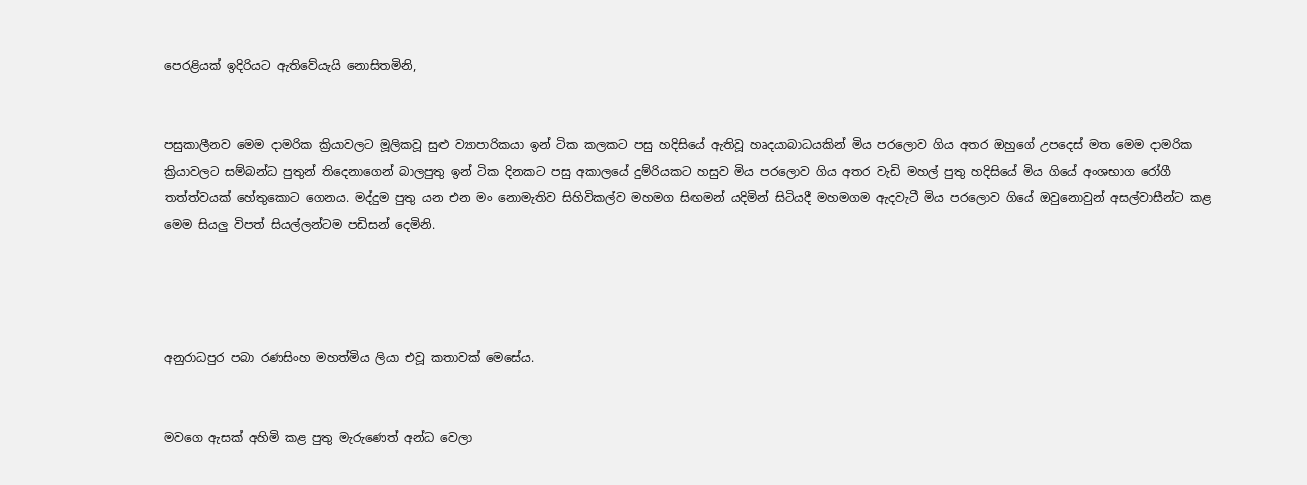පෙරළියක් ඉදිරියට ඇතිවේයැයි නොසිතමිනි,


පසුකාලීනව මෙම ද‌ාමරික ක්‍රියාවලට මූලිකවූ සුළු ව්‍යාපාරිකයා ඉන් ටික කලකට පසු හදිසියේ ඇතිවූ හෘදයාබාධයකින් මිය පරලොව ගිය අතර ඔහුගේ උපදෙස් මත මෙම ද‌ාමරික ක්‍රියාවලට සම්බන්ධ පුතුන් තිදෙනාගෙන් බාලපුතු ඉන් ටික දිනකට පසු අකාලයේ දුම්රියකට හසුව මිය පරලොව ගිය අතර වැඩි මහල් පුතු හදිසියේ මිය ගියේ අංශභාග රෝගී තත්ත්වයක් හේතුකොට ගෙනය. මද්දුම පුතු යන එන මං නොමැතිව සිහිවිකල්ව මහමග සිඟමන් යදිමින් සිටියදී මහමගම ඇදවැටී මිය පරලොව ගියේ ඔවුනොවුන් අසල්වාසීන්ට කළ මෙම සියලු විපත් සියල්ලන්ටම පඩිසන් දෙමිනි.




අනුරාධපුර පබා රණසිංහ මහත්මිය ලියා එවූ කතාවක් මෙසේය.


මවගෙ ඇසක් අහිමි කළ පුතු මැරුණෙත් අන්ධ වෙලා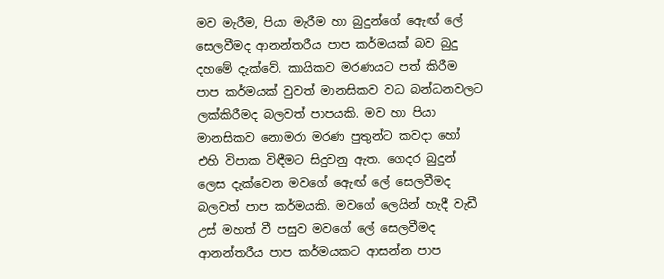මව මැරීම, පියා මැරීම හා බුදුන්ගේ ඇෙඟ් ලේ සෙලවීමද ආනන්තරීය පාප කර්මයක් බව බුදු දහමේ දැක්වේ. කායිකව මරණයට පත් කිරීම පාප කර්මයක් වුවත් මානසිකව වධ බන්ධනවලට ලක්කිරීමද බලවත් පාපයකි. මව හා පියා මානසිකව නොමරා මරණ පුතුන්ට කවද‌ා හෝ එහි විපාක විඳීමට සිදුවනු ඇත. ගෙදර බුදුන් ලෙස දැක්වෙන මවගේ ඇෙඟ් ලේ සෙලවීමද බලවත් පාප කර්මයකි. මවගේ ලෙයින් හැදී වැඩී උස් මහත් වී පසුව මවගේ ලේ සෙලවීමද ආනන්තරීය පාප කර්මයකට ආසන්න පාප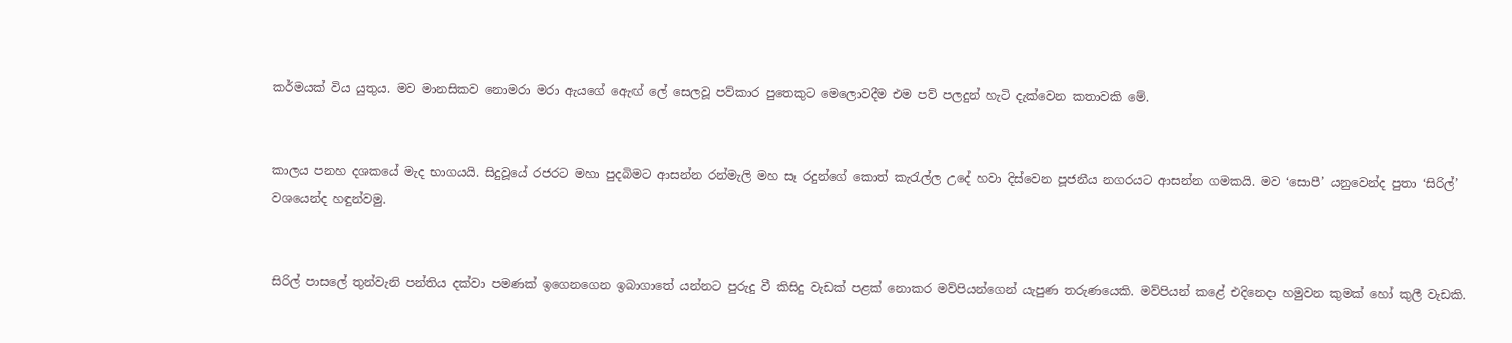කර්මයක් විය යුතුය. මව මානසිකව නොමරා මරා ඇයගේ ඇෙඟ් ලේ සෙලවූ පව්කාර පුතෙකුට මෙලොවදීම එම පව් පලදුන් හැටි දැක්වෙන කතාවකි මේ.


කාලය පනහ දශකයේ මැද භාගයයි. සිදුවූයේ රජරට මහා පුදබිමට ආසන්න රන්මැලි මහ සෑ රදුන්ගේ කොත් කැරැල්ල උදේ හවා දිස්වෙන පූජනීය නගරයට ආසන්න ගමකයි. මව ‘සොපී’ යනුවෙන්ද පුතා ‘සිරිල්’ වශයෙන්ද හඳුන්වමු.


සිරිල් පාසලේ තුන්වැනි පන්තිය දක්වා පමණක් ඉගෙනගෙන ඉබාගාතේ යන්නට පුරුදු වී කිසිදු වැඩක් පළක් නොකර මව්පියන්ගෙන් යැපුණ තරුණයෙකි. මව්පියන් කළේ එදිනෙදා හමුවන කුමක් හෝ කුලී වැඩකි.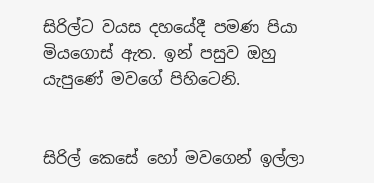සිරිල්ට වයස දහයේදී පමණ පියා මියගොස් ඇත. ඉන් පසුව ඔහු යැපුණේ මවගේ පිහිටෙනි.


සිරිල් කෙසේ හෝ මවගෙන් ඉල්ලා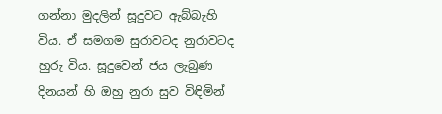ගන්නා මුදලින් සූදුවට ඇබ්බැහි විය. ඒ සමගම සුරාවටද නුරාවටද හුරු විය. සූදුවෙන් ජය ලැබුණ දිනයන් හි ඔහු නුරා සුව විඳිමින්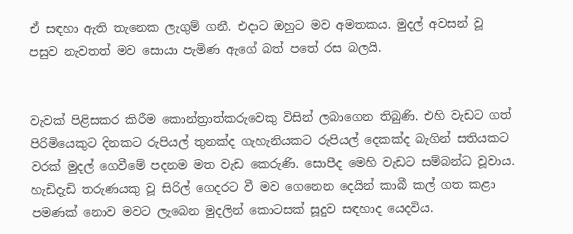ඒ සඳහා ඇති තැනෙක ලැගුම් ගනී. එදාට ඔහුට මව අමතකය. මුදල් අවසන් වූ පසුව නැවතත් මව සොයා පැමිණ ඇගේ බත් පතේ රස බලයි.


වැවක් පිළිසකර කිරීම කොන්ත්‍රාත්කරුවෙකු විසින් ලබාගෙන තිබුණි. එහි වැඩට ගත් පිරිමියෙකුට දිනකට රුපියල් තුනක්ද ගැහැනියකට රුපියල් දෙකක්ද බැගින් සතියකට වරක් මුදල් ගෙවීමේ පදනම මත වැඩ කෙරුණි. සොපීද මෙහි වැඩට සම්බන්ධ වූවාය. හැඩිදැඩි තරුණයකු වූ සිරිල් ගෙදරට වී මව ගෙනෙන දෙයින් කාබී කල් ගත කළා පමණක් නොව මවට ලැබෙන මුදලින් කොටසක් සූදුව සඳහාද යෙදවිය.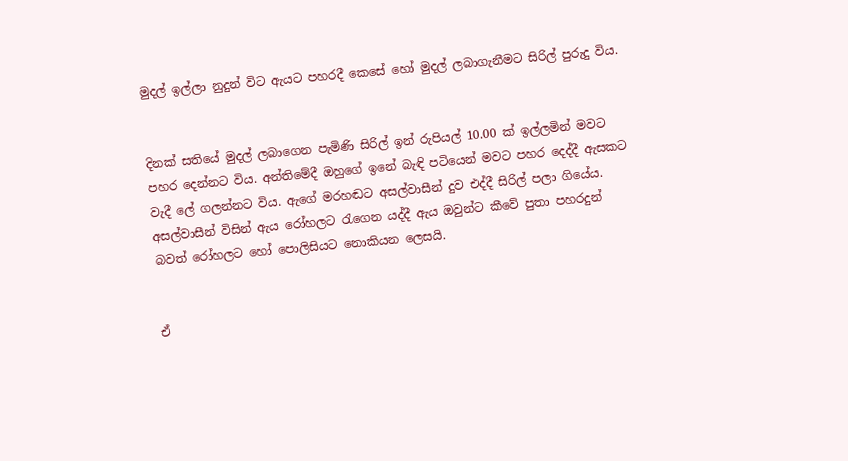මුදල් ඉල්ලා නුදුන් විට ඇයට පහරදී කෙසේ හෝ මුදල් ලබාගැනීමට සිරිල් පුරුදු විය.


දිනක් සතියේ මුදල් ලබාගෙන පැමිණි සිරිල් ඉන් රුපියල් 10.00 ක් ඉල්ලමින් මවට පහර දෙන්නට විය. අන්තිමේදී ඔහුගේ ඉනේ බැඳි පටියෙන් මවට පහර දෙද්දී ඇසකට වැදී ලේ ගලන්නට විය. ඇගේ මරහඬට අසල්වාසීන් දුව එද්දී සිරිල් පලා ගියේය. අසල්වාසීන් විසින් ඇය රෝහලට රැගෙන යද්දී ඇය ඔවුන්ට කීවේ පුතා පහරදුන් බවත් රෝහලට හෝ පොලිසියට නොකියන ලෙසයි.


ඒ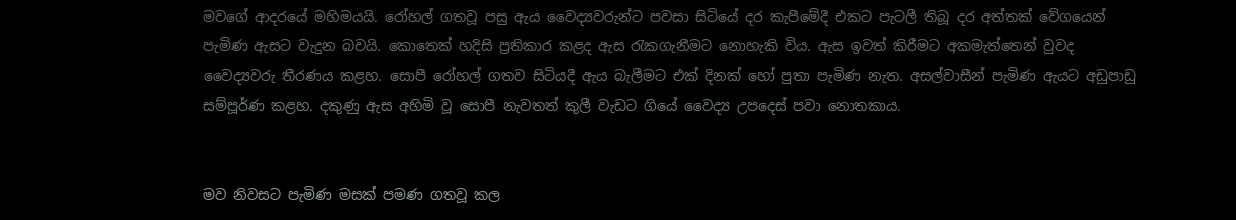මවගේ ආදරයේ මහිමයයි. රෝහල් ගතවූ පසු ඇය වෛද්‍යවරුන්ට පවසා සිටියේ දර කැපීමේදී එකට පැටලී තිබූ දර අත්තක් වේගයෙන් පැමිණ ඇසට වැදුන බවයි. කොතෙක් හදිසි ප්‍රතිකාර කළද ඇස රැකගැනීමට නොහැකි විය. ඇස ඉවත් කිරීමට අකමැත්තෙන් වුවද වෛද්‍යවරු තීරණය කළහ. සොපී රෝහල් ගතව සිටියදී ඇය බැලීමට එක් දිනක් හෝ පුතා පැමිණ නැත. අසල්වාසීන් පැමිණ ඇයට අඩුපාඩු සම්පූර්ණ කළහ. දකුණු ඇස අහිමි වූ සොපී නැවතත් කුලී වැඩට ගියේ වෛද්‍ය උපදෙස් පවා නොතකාය.


මව නිවසට පැමිණ මසක් පමණ ගතවූ කල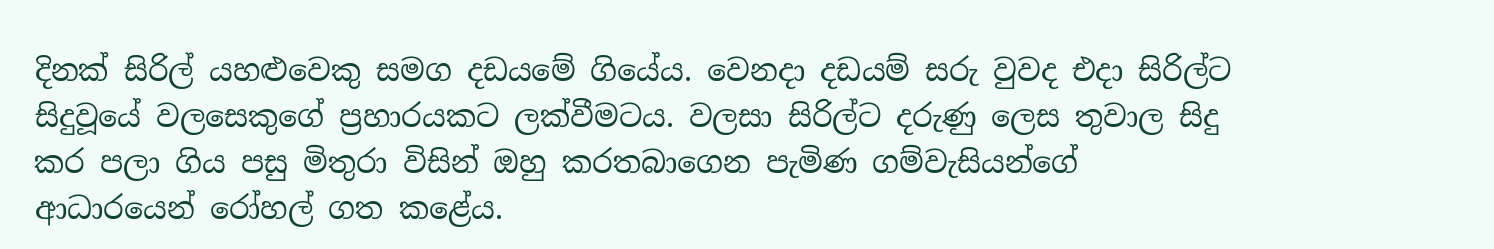දිනක් සිරිල් යහළුවෙකු සමග දඩයමේ ගියේය. වෙනදා දඩයම් සරු වුවද එදා සිරිල්ට සිදුවූයේ වලසෙකුගේ ප්‍රහාරයකට ලක්වීමටය. වලසා සිරිල්ට දරුණු ලෙස තුවාල සිදු කර පලා ගිය පසු මිතුරා විසින් ඔහු කරතබාගෙන පැමිණ ගම්වැසියන්ගේ ආධාරයෙන් රෝහල් ගත කළේය.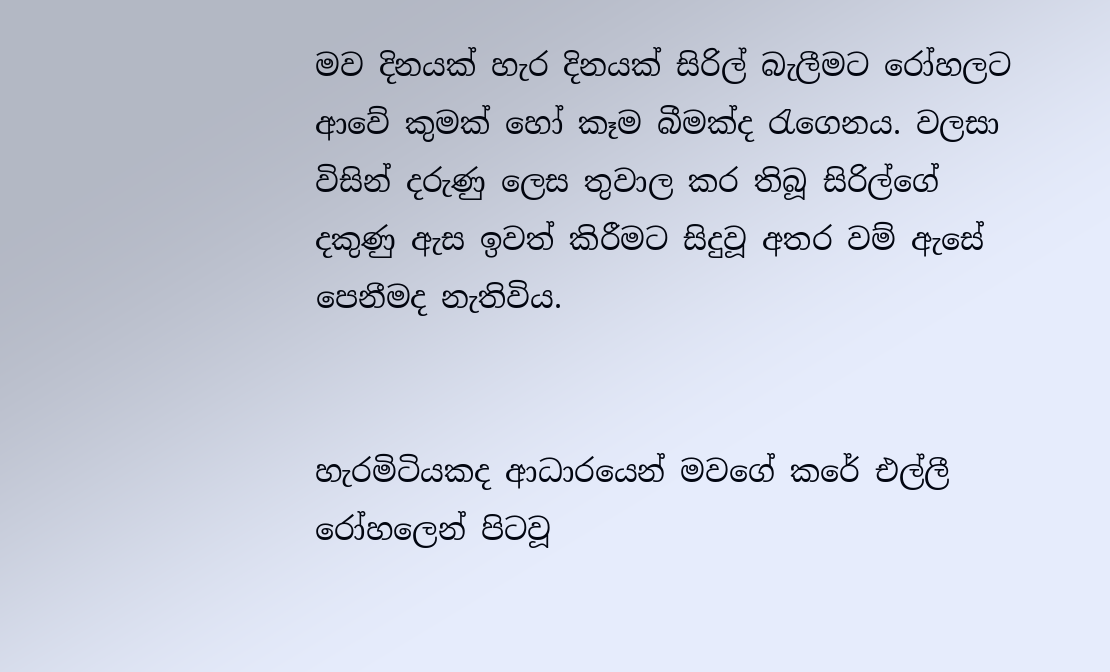මව දිනයක් හැර දිනයක් සිරිල් බැලීමට රෝහලට ආවේ කුමක් හෝ කෑම බීමක්ද රැගෙනය. වලසා විසින් දරුණු ලෙස තුවාල කර තිබූ සිරිල්ගේ දකුණු ඇස ඉවත් කිරීමට සිදුවූ අතර වම් ඇසේ පෙනීමද නැතිවිය.


හැරමිටියකද ආධාරයෙන් මවගේ කරේ එල්ලී රෝහලෙන් පිටවූ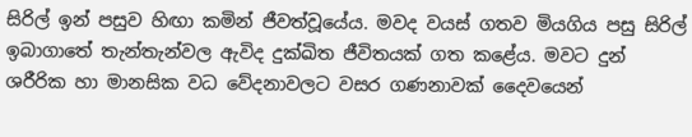සිරිල් ඉන් පසුව හිඟා කමින් ජීවත්වූයේය. මවද වයස් ගතව මියගිය පසු සිරිල් ඉබාගාතේ තැන්තැන්වල ඇවිද දුක්ඛිත ජීවිතයක් ගත කළේය. මවට දුන් ශරීරික හා මානසික වධ වේදනාවලට වසර ගණනාවක් දෛවයෙන්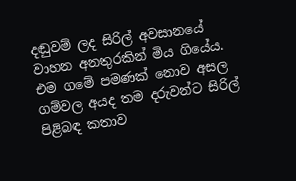දඬුවම් ලද සිරිල් අවසානයේ වාහන අනතුරකින් මිය ගියේය. එම ගමේ පමණක් නොව අසල ගම්වල අයද තම දරුවන්ට සිරිල් පිළිබඳ කතාව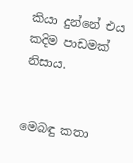කියා දුන්නේ එය කදිම පාඩමක් නිසාය.


මෙබඳු කතා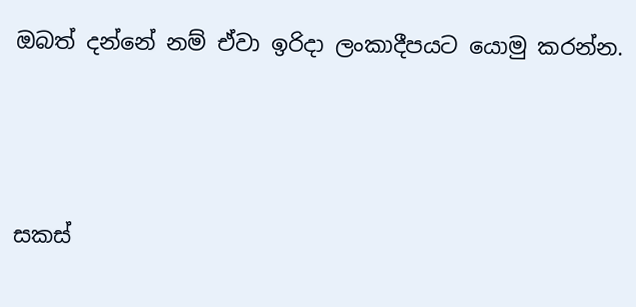ඔබත් දන්නේ නම් ඒවා ඉරිද‌ා ලංකාදීපයට යොමු කරන්න.





සකස්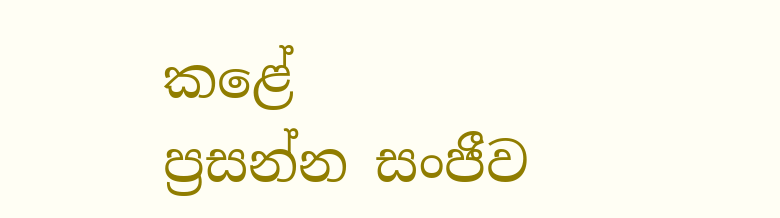කළේ
ප්‍රසන්න සංජීව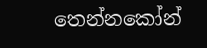තෙන්නකෝන්